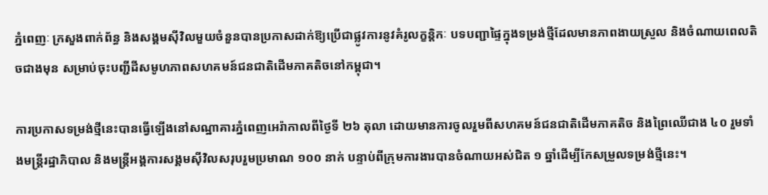ភ្នំពេញៈ ក្រសួងពាក់ព័ន្ធ និងសង្គមស៊ីវិលមួយចំនួនបានប្រកាសដាក់ឱ្យប្រើជាផ្លូវការនូវគំរូលក្ខន្តិកៈ បទបញ្ជាផ្ទៃក្នុងទម្រង់ថ្មីដែលមានភាពងាយស្រួល និងចំណាយពេលតិចជាងមុន សម្រាប់ចុះបញ្ជីដីសមូហភាពសហគមន៍ជនជាតិដើមភាគតិចនៅកម្ពុជា។

ការប្រកាសទម្រង់ថ្មីនេះបានធ្វើឡើងនៅសណ្ឋាគារភ្នំពេញអេរ៉ាកាលពីថ្ងៃទី ២៦ តុលា ដោយមានការចូលរួមពីសហគមន៍ជនជាតិដើមភាគតិច និងព្រៃឈើជាង ៤០ រួមទាំងមន្ត្រីរដ្ឋាភិបាល និងមន្ត្រីអង្គការសង្គមស៊ីវិលសរុបរួមប្រមាណ ១០០ នាក់ បន្ទាប់ពីក្រុមការងារបានចំណាយអស់ជិត ១ ឆ្នាំដើម្បីកែសម្រួលទម្រង់ថ្មីនេះ។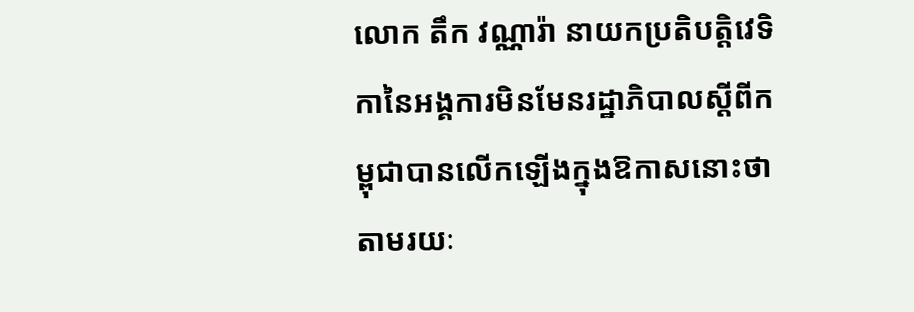លោក តឹក វណ្ណារ៉ា នាយកប្រតិបត្តិវេទិកានៃអង្គការមិនមែនរដ្ឋាភិបាលស្តីពីកម្ពុជាបានលើកឡើងក្នុងឱកាសនោះថា តាមរយៈ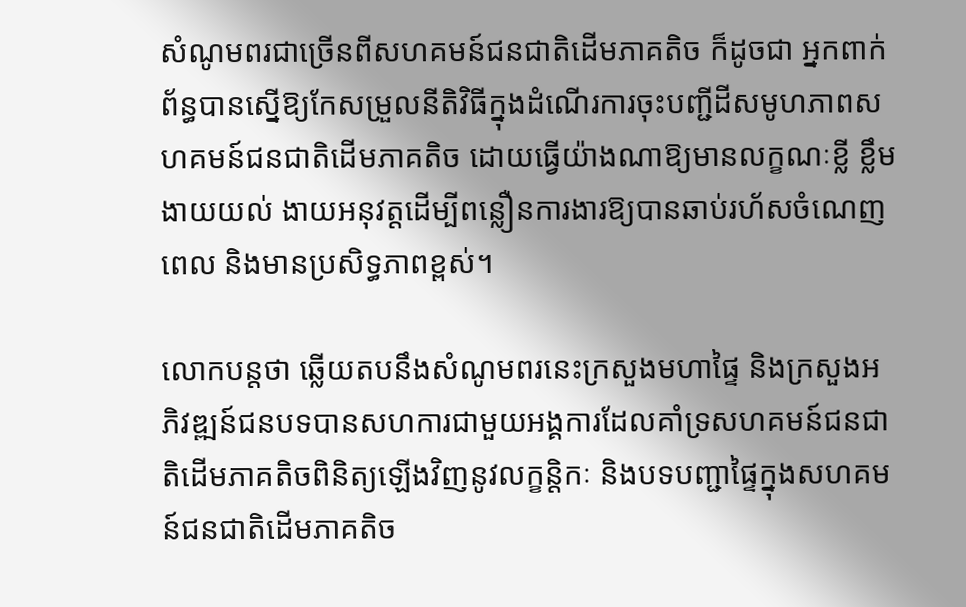សំណូមពរជាច្រើនពីសហគមន៍ជនជាតិដើមភាគតិច ក៏ដូចជា អ្នកពាក់ព័ន្ធបានស្នើឱ្យកែសម្រួលនីតិវិធីក្នុងដំណើរការចុះបញ្ជីដីសមូហភាពសហគមន៍ជនជាតិដើមភាគតិច ដោយធ្វើយ៉ាងណាឱ្យមានលក្ខណៈខ្លី ខ្លឹម ងាយយល់ ងាយអនុវត្តដើម្បីពន្លឿនការងារឱ្យបានឆាប់រហ័សចំណេញពេល និងមានប្រសិទ្ធភាពខ្ពស់។

លោកបន្តថា ឆ្លើយតបនឹងសំណូមពរនេះក្រសួងមហាផ្ទៃ និងក្រសួងអភិវឌ្ឍន៍ជនបទបានសហការជាមួយអង្គការដែលគាំទ្រសហគមន៍ជនជាតិដើមភាគតិចពិនិត្យឡើងវិញនូវលក្ខន្តិកៈ និងបទបញ្ជាផ្ទៃក្នុងសហគមន៍ជនជាតិដើមភាគតិច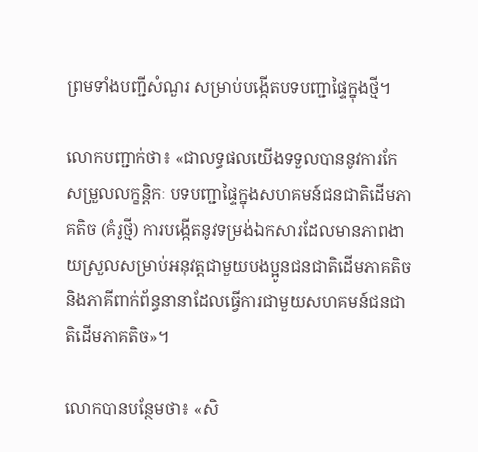ព្រមទាំងបញ្ជីសំណួរ សម្រាប់បង្កើតបទបញ្ជាផ្ទៃក្នុងថ្មី។

លោកបញ្ជាក់ថា៖ «ជាលទ្ធផលយើងទទួលបាននូវការកែសម្រួលលក្ខន្តិកៈ បទបញ្ជាផ្ទៃក្នុងសហគមន៍ជនជាតិដើមភាគតិច (គំរូថ្មី) ការបង្កើតនូវទម្រង់ឯកសារដែលមានភាពងាយស្រួលសម្រាប់អនុវត្តជាមួយបងប្អូនជនជាតិដើមភាគតិច និងភាគីពាក់ព័ន្ធនានាដែលធ្វើការជាមួយសហគមន៍ជនជាតិដើមភាគតិច»។

លោកបានបន្ថែមថា៖ «សិ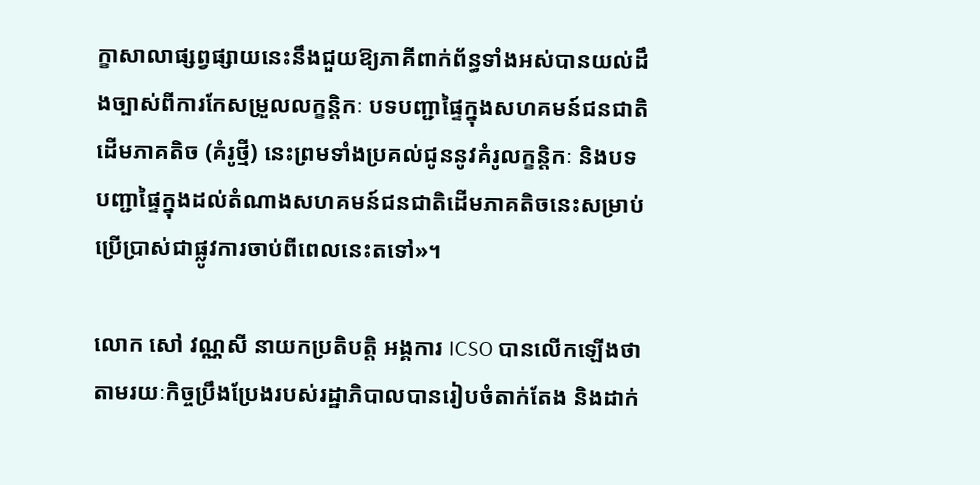ក្ខាសាលាផ្សព្វផ្សាយនេះនឹងជួយឱ្យភាគីពាក់ព័ន្ធទាំងអស់បានយល់ដឹងច្បាស់ពីការកែសម្រួលលក្ខន្តិកៈ បទបញ្ជាផ្ទៃក្នុងសហគមន៍ជនជាតិដើមភាគតិច (គំរូថ្មី) នេះព្រមទាំងប្រគល់ជូននូវគំរូលក្ខន្តិកៈ និងបទបញ្ជាផ្ទៃក្នុងដល់តំណាងសហគមន៍ជនជាតិដើមភាគតិចនេះសម្រាប់ប្រើប្រាស់ជាផ្លូវការចាប់ពីពេលនេះតទៅ»។

លោក សៅ វណ្ណសី នាយកប្រតិបត្តិ អង្គការ ICSO បានលើកឡើងថា តាមរយៈកិច្ចប្រឹងប្រែងរបស់រដ្ឋាភិបាលបានរៀបចំតាក់តែង និងដាក់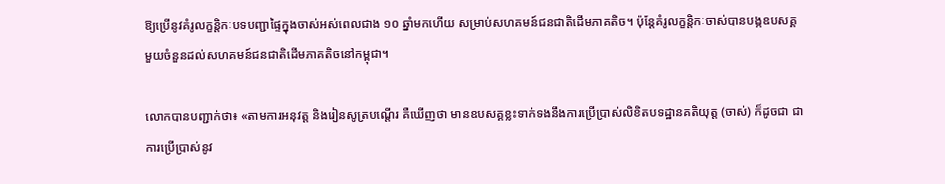ឱ្យប្រើនូវគំរូលក្ខន្តិកៈបទបញ្ជាផ្ទៃក្នុងចាស់អស់ពេលជាង ១០ ឆ្នាំមកហើយ សម្រាប់សហគមន៍ជនជាតិដើមភាគតិច។ ប៉ុន្តែគំរូលក្ខន្តិកៈចាស់បានបង្កឧបសគ្គមួយចំនួនដល់សហគមន៍ជនជាតិដើមភាគតិចនៅកម្ពុជា។

លោកបានបញ្ជាក់ថា៖ «តាមការអនុវត្ត និងរៀនសូត្របណ្តើរ គឺឃើញថា មានឧបសគ្គខ្លះទាក់ទងនឹងការប្រើប្រាស់លិខិតបទដ្ឋានគតិយុត្ត (ចាស់) ក៏ដូចជា ជាការប្រើប្រាស់នូវ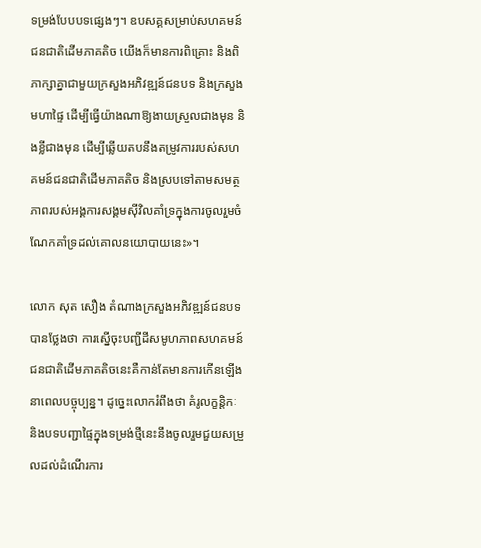ទម្រង់បែបបទផ្សេងៗ។ ឧបសគ្គសម្រាប់សហគមន៍ជនជាតិដើមភាគតិច យើងក៏មានការពិគ្រោះ និងពិភាក្សាគ្នាជាមួយក្រសួងអភិវឌ្ឍន៍ជនបទ និងក្រសួងមហាផ្ទៃ ដើម្បីធ្វើយ៉ាងណាឱ្យងាយស្រួលជាងមុន និងខ្លីជាងមុន ដើម្បីឆ្លើយតបនឹងតម្រូវការរបស់សហគមន៍ជនជាតិដើមភាគតិច និងស្របទៅតាមសមត្ថភាពរបស់អង្គការសង្គមស៊ីវិលគាំទ្រក្នុងការចូលរួមចំណែកគាំទ្រដល់គោលនយោបាយនេះ»។

លោក សុត សឿង តំណាងក្រសួងអភិវឌ្ឍន៍ជនបទបានថ្លែងថា ការស្នើចុះបញ្ជីដីសមូហភាពសហគមន៍ជនជាតិដើមភាគតិចនេះគឺកាន់តែមានការកើនឡើងនាពេលបច្ចុប្បន្ន។ ដូច្នេះលោករំពឹងថា គំរូលក្ខន្តិកៈ និងបទបញ្ជាផ្ទៃក្នុងទម្រង់ថ្មីនេះនឹងចូលរួមជួយសម្រួលដល់ដំណើរការ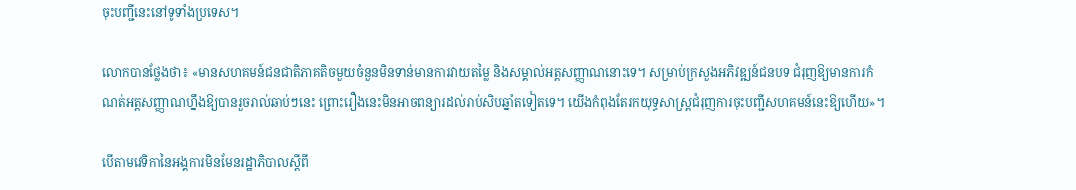ចុះបញ្ជីនេះនៅទូទាំងប្រទេស។

លោកបានថ្លែងថា៖ «មានសហគមន៍ជនជាតិភាគតិចមួយចំនួនមិនទាន់មានការវាយតម្លៃ និងសម្គាល់អត្តសញ្ញាណនោះទេ។ សម្រាប់ក្រសួងអភិវឌ្ឍន៍ជនបទ ជំរុញឱ្យមានការកំណត់អត្តសញ្ញាណហ្នឹងឱ្យបានរួចរាល់ឆាប់ៗនេះ ព្រោះរឿងនេះមិនអាចពន្យារដល់រាប់សិបឆ្នាំតទៀតទេ។ យើងកំពុងតែរកយុទ្ធសាស្ត្រជំរុញការចុះបញ្ជីសហគមន៍នេះឱ្យហើយ»។

បើតាមវេទិកានៃអង្គការមិនមែនរដ្ឋាភិបាលស្តីពី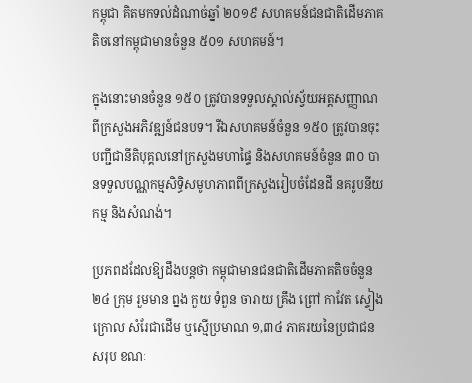កម្ពុជា គិតមកទល់ដំណាច់ឆ្នាំ ២០១៩ សហគមន៍ជនជាតិដើមភាគតិចនៅកម្ពុជាមានចំនួន ៥០១ សហគមន៍។

ក្នុងនោះមានចំនួន ១៥០ ត្រូវបានទទួលស្គាល់ស្វ័យអត្តសញ្ញាណពីក្រសួងអភិវឌ្ឍន៍ជនបទ។ រីឯសហគមន៍ចំនួន ១៥០ ត្រូវបានចុះបញ្ជីជានីតិបុគ្គលនៅក្រសួងមហាផ្ទៃ និងសហគមន៍ចំនួន ៣០ បានទទួលបណ្ណកម្មសិទ្ធិសមូហភាពពីក្រសួងរៀបចំដែនដី នគរូបនីយកម្ម និងសំណង់។

ប្រភពដដែលឱ្យដឹងបន្តថា កម្ពុជាមានជនជាតិដើមភាគតិចចំនួន ២៤ ក្រុម រួមមាន ព្នង កួយ ទំពួន ចារាយ គ្រឹង ព្រៅ កាវែត ស្ទៀង ក្រោល សំរែជាដើម ឬស្មើប្រមាណ ១,៣៤ ភាគរយនៃប្រជាជនសរុប ខណៈ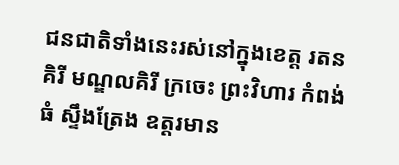ជនជាតិទាំងនេះរស់នៅក្នុងខេត្ត រតនគិរី មណ្ឌលគិរី ក្រចេះ ព្រះវិហារ កំពង់ធំ ស្ទឹងត្រែង ឧត្តរមាន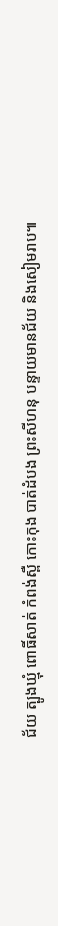ជ័យ ត្បូងឃ្មុំ ពោធិ៍សាត់ កំពង់ស្ពឺ កោះកុង បាត់ដំបង ព្រះសីហនុ បន្ទាយមានជ័យ និងសៀមរាប៕